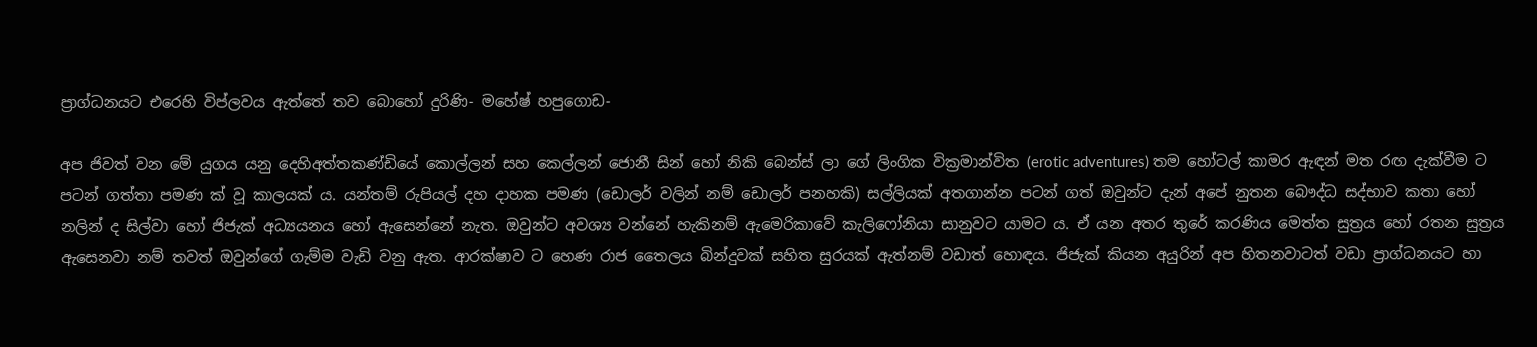ප්‍රාග්ධනයට එරෙහි විප්ලවය ඇත්තේ තව බොහෝ දුරිණි- මහේෂ් හපුගොඩ-

අප ජිවත් වන මේ යුගය යනු දෙහිඅත්තකණ්ඩියේ කොල්ලන් සහ කෙල්ලන් ජොනී සින් හෝ නිකි බෙන්ස් ලා ගේ ලිංගික වික්‍රමාන්විත (erotic adventures) තම හෝටල් කාමර ඇඳන් මත රඟ දැක්වීම ට පටන් ගත්තා පමණ ක් වූ කාලයක් ය. යන්තම් රුපියල් දහ දාහක පමණ (ඩොලර් වලින් නම් ඩොලර් පනහකි) සල්ලියක් අතගාන්න පටන් ගත් ඔවුන්ට දැන් අපේ නුතන බෞද්ධ සද්භාව කතා හෝ නලින් ද සිල්වා හෝ ජිජැක් අධ්‍යයනය හෝ ඇසෙන්නේ නැත. ඔවුන්ට අවශ්‍ය වන්නේ හැකිනම් ඇමෙරිකාවේ කැලිෆෝනියා සානුවට යාමට ය. ඒ යන අතර තුරේ කරණිය මෙත්ත සුත්‍රය හෝ රතන සුත්‍රය ඇසෙනවා නම් තවත් ඔවුන්ගේ ගැම්ම වැඩි වනු ඇත. ආරක්ෂාව ට හෙණ රාජ තෛලය බින්දුවක් සහිත සුරයක් ඇත්නම් වඩාත් හොඳය. ජිජැක් කියන අයුරින් අප හිතනවාටත් වඩා ප්‍රාග්ධනයට හා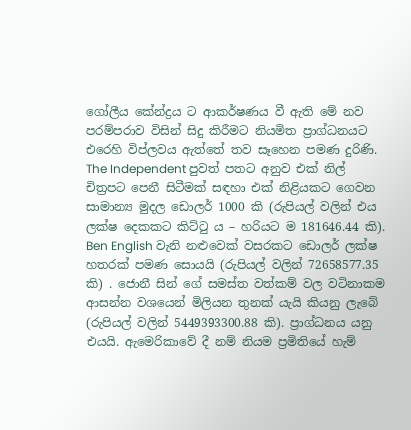ගෝලීය කේන්ද්‍රය ට ආකර්ෂණය වී ඇති මේ නව පරම්පරාව විසින් සිදු කිරීමට නියමිත ප්‍රාග්ධනයට එරෙහි විප්ලවය ඇත්තේ තව සෑහෙන පමණ දුරිණි. The Independent පුවත් පතට අනුව එක් නිල් චිත්‍රපට පෙනී සිටීමක් සඳහා එක් නිළියකට ගෙවන සාමාන්‍ය මුදල ඩොලර් 1000 කි (රුපියල් වලින් එය ලක්ෂ දෙකකට කිට්ටු ය – හරියට ම 181646.44 කි). Ben English වැනි නළුවෙක් වසරකට ඩොලර් ලක්ෂ හතරක් පමණ සොයයි (රුපියල් වලින් 72658577.35 කි) . ජොනී සින් ගේ සමස්ත වත්කම් වල වටිනාකම ආසන්න වශයෙන් මිලියන තුනක් යැයි කියනු ලැබේ (රුපියල් වලින් 5449393300.88 කි). ප්‍රාග්ධනය යනු එයයි. ඇමෙරිකාවේ දී නම් නියම ප්‍රමිතියේ හැම්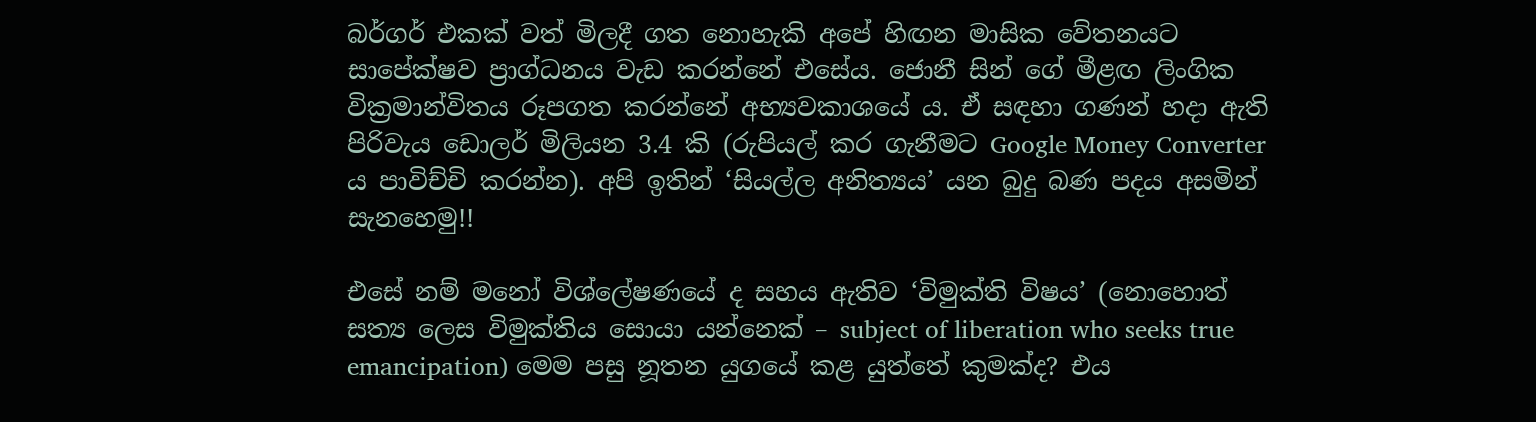බර්ගර් එකක් වත් මිලදී ගත නොහැකි අපේ හිඟන මාසික වේතනයට සාපේක්ෂව ප්‍රාග්ධනය වැඩ කරන්නේ එසේය. ජොනී සින් ගේ මීළඟ ලිංගික වික්‍රමාන්විතය රූපගත කරන්නේ අභ්‍යවකාශයේ ය. ඒ සඳහා ගණන් හදා ඇති පිරිවැය ඩොලර් මිලියන 3.4 කි (රුපියල් කර ගැනීමට Google Money Converter ය පාවිච්චි කරන්න). අපි ඉතින් ‘සියල්ල අනිත්‍යය’ යන බුදු බණ පදය අසමින් සැනහෙමු!!

එසේ නම් මනෝ විශ්ලේෂණයේ ද සහය ඇතිව ‘විමුක්ති විෂය’ (නොහොත් සත්‍ය ලෙස විමුක්තිය සොයා යන්නෙක් – subject of liberation who seeks true emancipation) මෙම පසු නූතන යුගයේ කළ යුත්තේ කුමක්ද? එය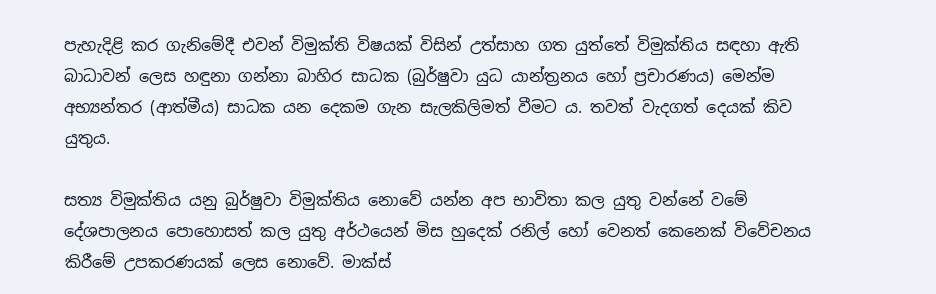පැහැදිළි කර ගැනිමේදී එවන් විමුක්ති විෂයක් විසින් උත්සාහ ගත යුත්තේ විමුක්තිය සඳහා ඇති බාධාවන් ලෙස හඳුනා ගන්නා බාහිර සාධක (බුර්ෂුවා යුධ යාන්ත්‍රනය හෝ ප්‍රචාරණය) මෙන්ම අභ්‍යන්තර (ආත්මීය) සාධක යන දෙකම ගැන සැලකිලිමත් වීමට ය. තවත් වැදගත් දෙයක් කිව යුතුය.

සත්‍ය විමුක්තිය යනු බුර්ෂුවා විමුක්තිය නොවේ යන්න අප භාවිතා කල යුතු වන්නේ වමේ දේශපාලනය පොහොසත් කල යුතු අර්ථයෙන් මිස හුදෙක් රනිල් හෝ වෙනත් කෙනෙක් විවේචනය කිරීමේ උපකරණයක් ලෙස නොවේ. මාක්ස්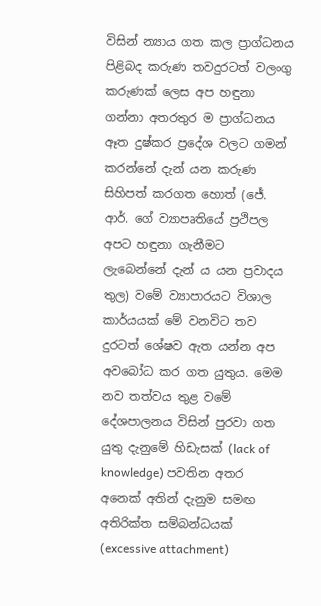විසින් න්‍යාය ගත කල ප්‍රාග්ධනය පිළිබද කරුණ තවදුරටත් වලංගු කරුණක් ලෙස අප හඳුනා ගන්නා අතරතුර ම ප්‍රාග්ධනය ඈත දුෂ්කර ප්‍රදේශ වලට ගමන් කරන්නේ දැන් යන කරුණ සිහිපත් කරගත හොත් (ජේ. ආර්. ගේ ව්‍යාපෘතියේ ප්‍රථිපල අපට හඳුනා ගැනීමට ලැබෙන්නේ දැන් ය යන ප්‍රවාදය තුල) වමේ ව්‍යාපාරයට විශාල කාර්යයක් මේ වනවිට තව දුරටත් ශේෂව ඇත යන්න අප අවබෝධ කර ගත යුතුය. මෙම නව තත්වය තුළ වමේ දේශපාලනය විසින් පුරවා ගත යුතු දැනුමේ හිඩැසක් (lack of knowledge) පවතින අතර අනෙක් අතින් දැනුම සමඟ අතිරික්ත සම්බන්ධයක් (excessive attachment)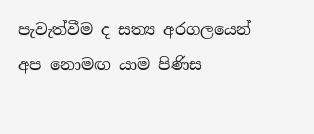පැවැත්වීම ද සත්‍ය අරගලයෙන් අප නොමඟ යාම පිණිස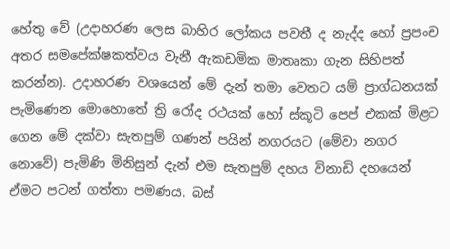හේතු වේ (උදාහරණ ලෙස බාහිර ලෝකය පවතී ද නැද්ද හෝ ප්‍රපංච අතර සමපේක්ෂකත්වය වැනී ඇකඩමික මාතෘකා ගැන සිහිපත් කරන්න). උදාහරණ වශයෙන් මේ දැන් තමා වෙතට යම් ප්‍රාග්ධනයක් පැමිණෙන මොහොතේ ත්‍රි රෝද රථයක් හෝ ස්කූටි පෙප් එකක් මිළට ගෙන මේ දක්වා සැතපුම් ගණන් පයින් නගරයට (මේවා නගර නොවේ) පැමිණි මිනිසුන් දැන් එම සැතපුම් දහය විනාඩි දහයෙන් ඒමට පටන් ගත්තා පමණය. බස්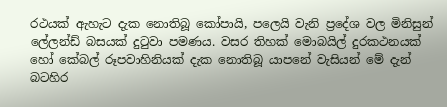රථයක් ඇහැට දැක නොතිබූ කෝපායි, පලෙයි වැනි ප්‍රදේශ වල මිනිසුන් ලේලන්ඩ් බසයක් දුටුවා පමණය. වසර තිහක් මොබයිල් දුරකථනයක් හෝ කේබල් රූපවාහිනියක් දැක නොතිබූ යාපනේ වැසියන් මේ දැන් බටහිර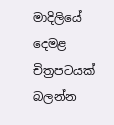මාදිලියේ දෙමළ චිත්‍රපටයක් බලන්න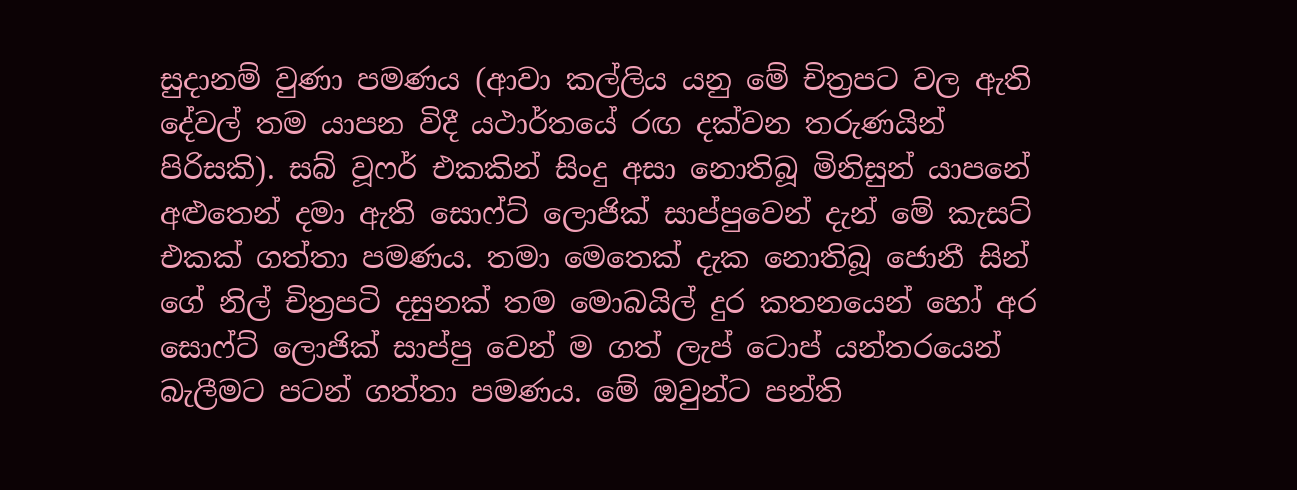සුදානම් වුණා පමණය (ආවා කල්ලිය යනු මේ චිත්‍රපට වල ඇති දේවල් තම යාපන විදී යථාර්තයේ රඟ දක්වන තරුණයින් පිරිසකි). සබ් වූෆර් එකකින් සිංදු අසා නොතිබූ මිනිසුන් යාපනේ අළුතෙන් දමා ඇති සොෆ්ට් ලොජික් සාප්පුවෙන් දැන් මේ කැසට් එකක් ගත්තා පමණය. තමා මෙතෙක් දැක නොතිබූ ජොනී සින් ගේ නිල් චිත්‍රපටි දසුනක් තම මොබයිල් දුර කතනයෙන් හෝ අර සොෆ්ට් ලොජික් සාප්පු වෙන් ම ගත් ලැප් ටොප් යන්තරයෙන් බැලීමට පටන් ගත්තා පමණය. මේ ඔවුන්ට පන්ති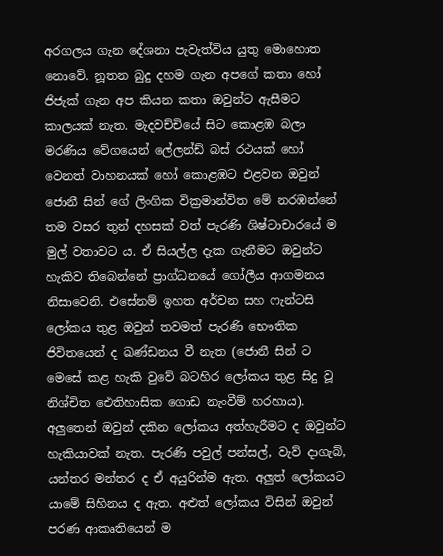අරගලය ගැන දේශනා පැවැත්විය යුතු මොහොත නොවේ. නූතන බුදු දහම ගැන අපගේ කතා හෝ ජිජැක් ගැන අප කියන කතා ඔවුන්ට ඇසීමට කාලයක් නැත. මැදවච්චියේ සිට කොළඹ බලා මරණිය වේගයෙන් ලේලන්ඩ් බස් රථයක් හෝ වෙනත් වාහනයක් හෝ කොළඹට එළවන ඔවුන් ජොනී සින් ගේ ලිංගික වික්‍රමාන්විත මේ නරඹන්නේ තම වසර තුන් දහසක් වත් පැරණි ශිෂ්ටාචාරයේ ම මුල් වතාවට ය. ඒ සියල්ල දැක ගැනීමට ඔවුන්ට හැකිව තිබෙන්නේ ප්‍රාග්ධනයේ ගෝලීය ආගමනය නිසාවෙනි. එසේනම් ඉහත අර්චන සහ ෆැන්ටසි ලෝකය තුළ ඔවුන් තවමත් පැරණි භෞතික ජිවිතයෙන් ද ඛණ්ඩනය වී නැත (ජොනී සින් ට මෙසේ කළ හැකි වුවේ බටහිර ලෝකය තුළ සිදු වූ නිශ්චිත ඓතිහාසික ගොඩ නැංවීම් හරහාය). අලුතෙන් ඔවුන් දකින ලෝකය අත්හැරීමට ද ඔවුන්ට හැකියාවක් නැත. පැරණි පවුල් පන්සල්, වැව් දාගැබ්, යන්තර මන්තර ද ඒ අයුරින්ම ඇත. අලුත් ලෝකයට යාමේ සිහිනය ද ඇත. අළුත් ලෝකය විසින් ඔවුන් පරණ ආකෘතියෙන් ම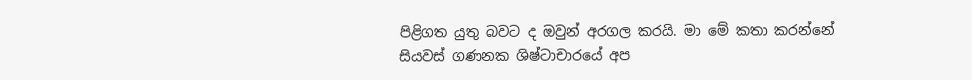පිළිගත යුතු බවට ද ඔවුන් අරගල කරයි. මා මේ කතා කරන්නේ සියවස් ගණනක ශිෂ්ටාචාරයේ අප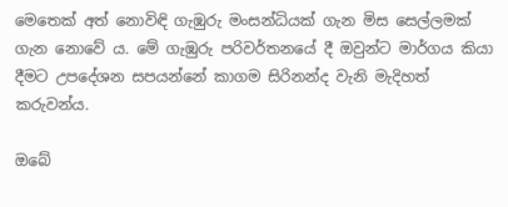මෙතෙක් අත් නොවිඳි ගැඹුරු මංසන්ධියක් ගැන මිස සෙල්ලමක් ගැන නොවේ ය. මේ ගැඹුරු පරිවර්තනයේ දී ඔවුන්ට මාර්ගය කියා දීමට උපදේශන සපයන්නේ කාගම සිරිනන්ද වැනි මැදිහත් කරුවන්ය.

ඔබේ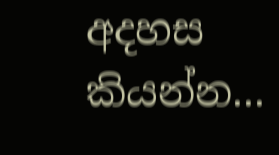අදහස කියන්න...